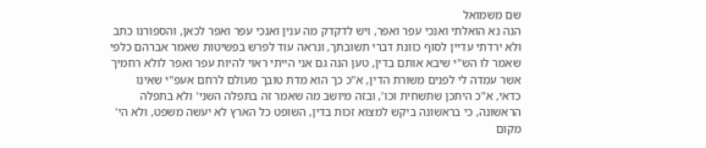שם משמואל
הנה נא הואלתי ואנכי עפר ואפר, ויש לדקדק מה ענין ואנכי עפר ואפר לכאן, והספורנו כתב ולא ירדתי עדיין לסוף כוונת דברי תשובתך, ונראה עוד לפרש בפשיטות שאמר אברהם כלפי שאמר לו הש"י שיבא אותם בדין, טען הנה גם אני הייתי ראוי להיות עפר ואפר לולא רחמיך אשר עמדה לי לפנים משורת הדין, א"כ כך הוא מדת טובך מעולם לרחם אעפ"י שאינו כדאי, א"כ היתכן שתשחית וכו', ובזה מיושב מה שאמר זה בתפלה השני' ולא בתפלה הראשונה, כי בראשונה ביקש למצוא זכות בדין, השופט כל הארץ לא יעשה משפט, ולא הי' מקום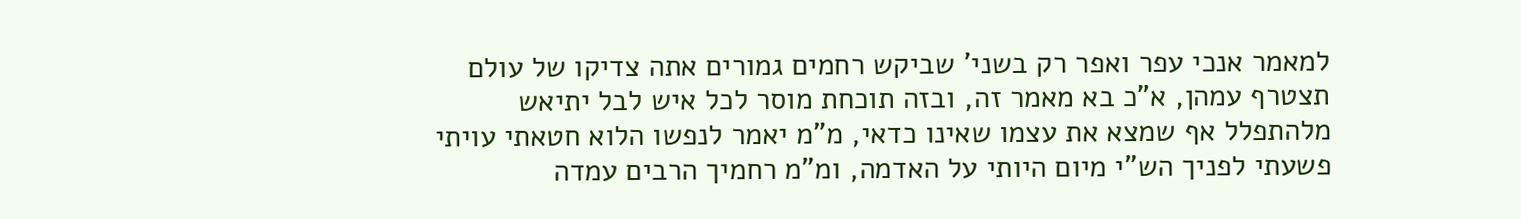למאמר אנכי עפר ואפר רק בשני' שביקש רחמים גמורים אתה צדיקו של עולם תצטרף עמהן, א"כ בא מאמר זה, ובזה תוכחת מוסר לכל איש לבל יתיאש מלהתפלל אף שמצא את עצמו שאינו כדאי, מ"מ יאמר לנפשו הלוא חטאתי עויתי פשעתי לפניך הש"י מיום היותי על האדמה, ומ"מ רחמיך הרבים עמדה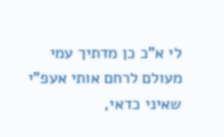לי א"כ כן מדתיך עמי מעולם לרחם אותי אעפ"י שאיני כדאי,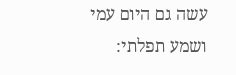עשה גם היום עמי ושמע תפלתי: